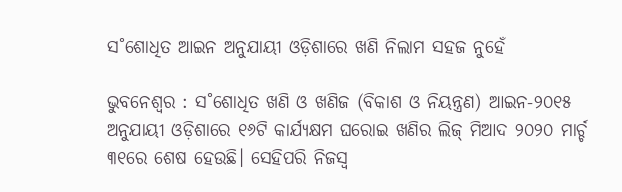ସ˚ଶୋଧିତ ଆଇନ ଅନୁଯାୟୀ ଓଡ଼ିଶାରେ ଖଣି ନିଲାମ ସହଜ ନୁହେଁ

ଭୁବନେଶ୍ବର : ସ˚ଶୋଧିତ ଖଣି ଓ ଖଣିଜ (ବିକାଶ ଓ ନିୟନ୍ତ୍ରଣ) ଆଇନ-୨୦୧୫ ଅନୁଯାୟୀ ଓଡ଼ିଶାରେ ୧୬ଟି କାର୍ଯ୍ୟକ୍ଷମ ଘରୋଇ ଖଣିର ଲିଜ୍‌ ମିଆଦ ୨୦୨୦ ମାର୍ଚ୍ଚ ୩୧ରେ ଶେଷ ହେଉଛି। ସେହିପରି ନିଜସ୍ବ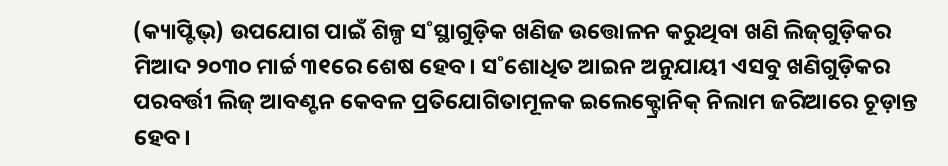(କ୍ୟାପ୍ଟିଭ୍‌) ଉପଯୋଗ ପାଇଁ ଶିଳ୍ପ ସ˚ସ୍ଥାଗୁଡ଼ିକ ଖଣିଜ ଉତ୍ତୋଳନ କରୁଥିବା ଖଣି ଲିଜ୍‌ଗୁଡ଼ିକର ମିଆଦ ୨୦୩୦ ମାର୍ଚ୍ଚ ୩୧ରେ ଶେଷ ହେବ। ସ˚ଶୋଧିତ ଆଇନ ଅନୁଯାୟୀ ଏସବୁ ଖଣିଗୁଡ଼ିକର ପରବର୍ତ୍ତୀ ଲିଜ୍‌ ଆବଣ୍ଟନ କେବଳ ପ୍ରତିଯୋଗିତାମୂଳକ ଇଲେକ୍ଟ୍ରୋନିକ୍‌ ନିଲାମ ଜରିଆରେ ଚୂଡ଼ାନ୍ତ ହେବ।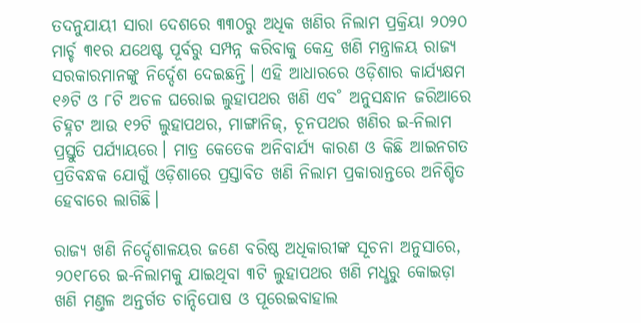ତଦନୁଯାୟୀ ସାରା ଦେଶରେ ୩୩୦ରୁ ଅଧିକ ଖଣିର ନିଲାମ ପ୍ରକ୍ରିୟା ୨୦୨୦ ମାର୍ଚ୍ଚ ୩୧ର ଯଥେଷ୍ଟ ପୂର୍ବରୁ ସମ୍ପନ୍ନ କରିବାକୁ କେନ୍ଦ୍ର ଖଣି ମନ୍ତ୍ରାଳୟ ରାଜ୍ୟ ସରକାରମାନଙ୍କୁ ନିର୍ଦ୍ଦେଶ ଦେଇଛନ୍ତି। ଏହି ଆଧାରରେ ଓଡ଼ିଶାର କାର୍ଯ୍ୟକ୍ଷମ ୧୬ଟି ଓ ୮ଟି ଅଚଳ ଘରୋଇ ଲୁହାପଥର ଖଣି ଏବ˚ ଅନୁସନ୍ଧାନ ଜରିଆରେ ଚିହ୍ନଟ ଆଉ ୧୨ଟି ଲୁହାପଥର, ମାଙ୍ଗାନିଜ୍‌, ଚୂନପଥର ଖଣିର ଇ-ନିଲାମ ପ୍ରସ୍ତୁତି ପର୍ଯ୍ୟାୟରେ। ମାତ୍ର କେତେକ ଅନିବାର୍ଯ୍ୟ କାରଣ ଓ କିଛି ଆଇନଗତ ପ୍ରତିବନ୍ଧକ ଯୋଗୁଁ ଓଡ଼ିଶାରେ ପ୍ରସ୍ତାବିତ ଖଣି ନିଲାମ ପ୍ରକାରାନ୍ତରେ ଅନିଶ୍ଚିତ ହେବାରେ ଲାଗିଛି।

ରାଜ୍ୟ ଖଣି ନିର୍ଦ୍ଦେଶାଳୟର ଜଣେ ବରିଷ୍ଠ ଅଧିକାରୀଙ୍କ ସୂଚନା ଅନୁସାରେ, ୨୦୧୮ରେ ଇ-ନିଲାମକୁ ଯାଇଥିବା ୩ଟି ଲୁହାପଥର ଖଣି ମଧୢରୁ କୋଇଡ଼ା ଖଣି ମଣ୍ତଳ ଅନ୍ତର୍ଗତ ଚାନ୍ଦିପୋଷ ଓ ପୂରେଇବାହାଲ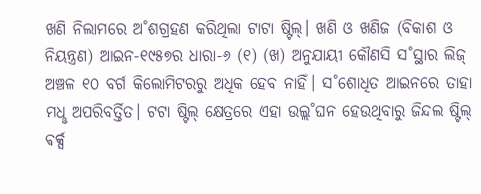ଖଣି ନିଲାମରେ ଅ˚ଶଗ୍ରହଣ କରିଥିଲା ଟାଟା ଷ୍ଟିଲ୍‌। ଖଣି ଓ ଖଣିଜ (ବିକାଶ ଓ ନିୟନ୍ତ୍ରଣ) ଆଇନ-୧୯୫୭ର ଧାରା-୬ (୧) (ଖ) ଅନୁଯାୟୀ କୌଣସି ସ˚ସ୍ଥାର ଲିଜ୍‌ ଅଞ୍ଚଳ ୧୦ ବର୍ଗ କିଲୋମିଟରରୁ ଅଧିକ ହେବ ନାହିଁ। ସ˚ଶୋଧିତ ଆଇନରେ ତାହା ମଧୢ ଅପରିବର୍ତ୍ତିତ। ଟଟା ଷ୍ଟିଲ୍‌ କ୍ଷେତ୍ରରେ ଏହା ଉଲ୍ଲ˚ଘନ ହେଉଥିବାରୁ ଜିନ୍ଦଲ ଷ୍ଟିଲ୍‌ ଵର୍କ୍ସ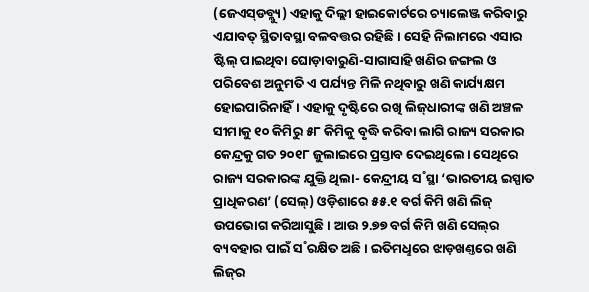(ଜେଏସ୍‌ଡବ୍ଲ୍ୟୁ) ଏହାକୁ ଦିଲ୍ଲୀ ହାଇକୋର୍ଟରେ ଚ୍ୟାଲେଞ୍ଜ କରିବାରୁ ଏଯାବତ୍‌ ସ୍ଥିତାବସ୍ଥା ବଳବତ୍ତର ରହିଛି। ସେହି ନିଲାମରେ ଏସାର ଷ୍ଟିଲ୍‌ ପାଇଥିବା ଘୋଡ଼ାବାରୁଣି-ସାଗାସାହି ଖଣିର ଜଙ୍ଗଲ ଓ ପରିବେଶ ଅନୁମତି ଏ ପର୍ଯ୍ୟନ୍ତ ମିଳି ନଥିବାରୁ ଖଣି କାର୍ଯ୍ୟକ୍ଷମ ହୋଇପାରିନାହିଁ। ଏହାକୁ ଦୃଷ୍ଟିରେ ରଖି ଲିଜ୍‌ଧାରୀଙ୍କ ଖଣି ଅଞ୍ଚଳ ସୀମାକୁ ୧୦ କିମିରୁ ୫୮ କିମିକୁ ବୃଦ୍ଧି କରିବା ଲାଗି ରାଜ୍ୟ ସରକାର କେନ୍ଦ୍ରକୁ ଗତ ୨୦୧୮ ଜୁଲାଇରେ ପ୍ରସ୍ତାବ ଦେଇଥିଲେ। ସେଥିରେ ରାଜ୍ୟ ସରକାରଙ୍କ ଯୁକ୍ତି ଥିଲା- କେନ୍ଦ୍ରୀୟ ସ˚ସ୍ଥା ‘ଭାରତୀୟ ଇସ୍ପାତ ପ୍ରାଧିକରଣ’ (ସେଲ୍‌) ଓଡ଼ିଶାରେ ୫୫.୧ ବର୍ଗ କିମି ଖଣି ଲିଜ୍‌ ଉପଭୋଗ କରିଆସୁଛି। ଆଉ ୨.୭୭ ବର୍ଗ କିମି ଖଣି ସେଲ୍‌ର ବ୍ୟବହାର ପାଇଁ ସ˚ରକ୍ଷିତ ଅଛି। ଇତିମଧୢରେ ଝାଡ଼ଖଣ୍ତରେ ଖଣି ଲିଜ୍‌ର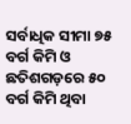ସର୍ବାଧିକ ସୀମା ୭୫ ବର୍ଗ କିମି ଓ ଛତିଶଗଡ଼ରେ ୫୦ ବର୍ଗ କିମି ଥିବା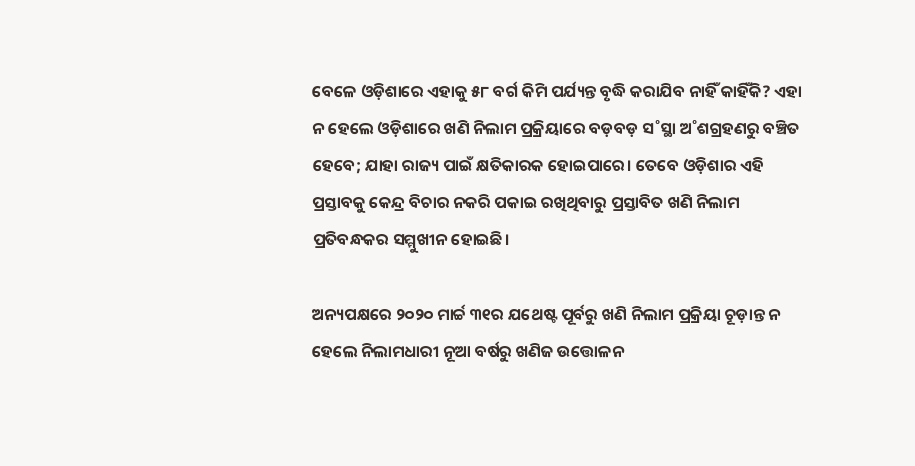ବେଳେ ଓଡ଼ିଶାରେ ଏହାକୁ ୫୮ ବର୍ଗ କିମି ପର୍ଯ୍ୟନ୍ତ ବୃଦ୍ଧି କରାଯିବ ନାହିଁ କାହିଁକି? ଏହା ନ ହେଲେ ଓଡ଼ିଶାରେ ଖଣି ନିଲାମ ପ୍ରକ୍ରିୟାରେ ବଡ଼ବଡ଼ ସ˚ସ୍ଥା ଅ˚ଶଗ୍ରହଣରୁ ବଞ୍ଚିତ ହେବେ; ଯାହା ରାଜ୍ୟ ପାଇଁ କ୍ଷତିକାରକ ହୋଇପାରେ। ତେବେ ଓଡ଼ିଶାର ଏହି ପ୍ରସ୍ତାବକୁ କେନ୍ଦ୍ର ବିଚାର ନକରି ପକାଇ ରଖିଥିବାରୁ ପ୍ରସ୍ତାବିତ ଖଣି ନିଲାମ ପ୍ରତିବନ୍ଧକର ସମ୍ମୁଖୀନ ହୋଇଛି।

ଅନ୍ୟପକ୍ଷରେ ୨୦୨୦ ମାର୍ଚ୍ଚ ୩୧ର ଯଥେଷ୍ଟ ପୂର୍ବରୁ ଖଣି ନିଲାମ ପ୍ରକ୍ରିୟା ଚୂଡ଼ାନ୍ତ ନ ହେଲେ ନିଲାମଧାରୀ ନୂଆ ବର୍ଷରୁ ଖଣିଜ ଉତ୍ତୋଳନ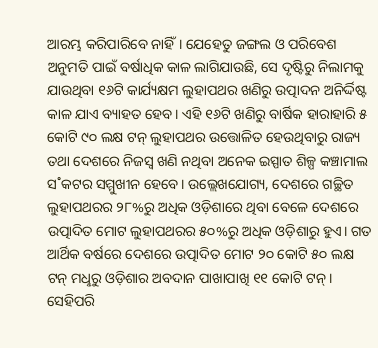ଆରମ୍ଭ କରିପାରିବେ ନାହିଁ। ଯେହେତୁ ଜଙ୍ଗଲ ଓ ପରିବେଶ ଅନୁମତି ପାଇଁ ବର୍ଷାଧିକ କାଳ ଲାଗିଯାଉଛି, ସେ ଦୃଷ୍ଟିରୁ ନିଲାମକୁ ଯାଉଥିବା ୧୬ଟି କାର୍ଯ୍ୟକ୍ଷମ ଲୁହାପଥର ଖଣିରୁ ଉତ୍ପାଦନ ଅନିର୍ଦ୍ଦିଷ୍ଟ କାଳ ଯାଏ ବ୍ୟାହତ ହେବ। ଏହି ୧୬ଟି ଖଣିରୁ ବାର୍ଷିକ ହାରାହାରି ୫ କୋଟି ୯୦ ଲକ୍ଷ ଟନ୍‌ ଲୁହାପଥର ଉତ୍ତୋଳିତ ହେଉଥିବାରୁ ରାଜ୍ୟ ତଥା ଦେଶରେ ନିଜସ୍ବ ଖଣି ନଥିବା ଅନେକ ଇସ୍ପାତ ଶିଳ୍ପ କଞ୍ଚାମାଲ ସ˚କଟର ସମ୍ମୁଖୀନ ହେବେ। ଉଲ୍ଲେଖଯୋଗ୍ୟ, ଦେଶରେ ଗଚ୍ଛିତ ଲୁହାପଥରର ୨୮%ରୁ ଅଧିକ ଓଡ଼ିଶାରେ ଥିବା ବେଳେ ଦେଶରେ ଉତ୍ପାଦିତ ମୋଟ ଲୁହାପଥରର ୫୦%ରୁ ଅଧିକ ଓଡ଼ିଶାରୁ ହୁଏ। ଗତ ଆର୍ଥିକ ବର୍ଷରେ ଦେଶରେ ଉତ୍ପାଦିତ ମୋଟ ୨୦ କୋଟି ୫୦ ଲକ୍ଷ ଟନ୍‌ ମଧୢରୁ ଓଡ଼ିଶାର ଅବଦାନ ପାଖାପାଖି ୧୧ କୋଟି ଟନ୍‌। ସେହିପରି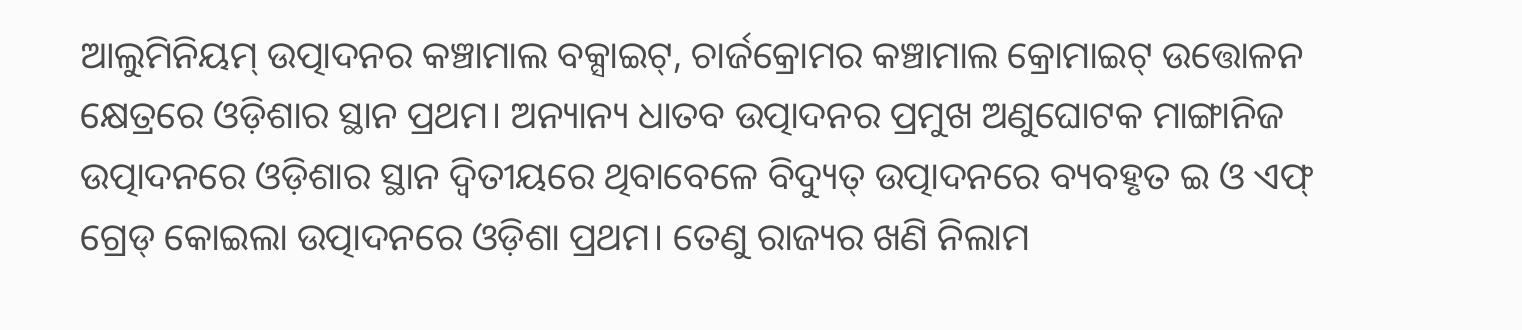ଆଲୁମିନିୟମ୍‌ ଉତ୍ପାଦନର କଞ୍ଚାମାଲ ବକ୍ସାଇଟ୍‌, ଚାର୍ଜକ୍ରୋମର କଞ୍ଚାମାଲ କ୍ରୋମାଇଟ୍‌ ଉତ୍ତୋଳନ କ୍ଷେତ୍ରରେ ଓଡ଼ିଶାର ସ୍ଥାନ ପ୍ରଥମ। ଅନ୍ୟାନ୍ୟ ଧାତବ ଉତ୍ପାଦନର ପ୍ରମୁଖ ଅଣୁଘୋଟକ ମାଙ୍ଗାନିଜ ଉତ୍ପାଦନରେ ଓଡ଼ିଶାର ସ୍ଥାନ ଦ୍ବିତୀୟରେ ଥିବାବେଳେ ବିଦ୍ୟୁତ୍‌ ଉତ୍ପାଦନରେ ବ୍ୟବହୃତ ଇ ଓ ଏଫ୍‌ ଗ୍ରେଡ୍‌ କୋଇଲା ଉତ୍ପାଦନରେ ଓଡ଼ିଶା ପ୍ରଥମ। ତେଣୁ ରାଜ୍ୟର ଖଣି ନିଲାମ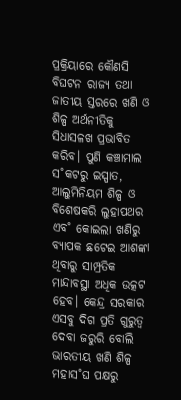ପ୍ରକ୍ରିୟାରେ କୌଣସି ବିଘଟନ ରାଜ୍ୟ ତଥା ଜାତୀୟ ସ୍ତରରେ ଖଣି ଓ ଶିଳ୍ପ ଅର୍ଥନୀତିକୁ ସିଧାସଳଖ ପ୍ରଭାବିତ କରିବ। ପୁଣି କଞ୍ଚାମାଲ ସ˚କଟରୁ ଇସ୍ପାତ, ଆଲୁମିନିୟମ ଶିଳ୍ପ ଓ ବିଶେଷକରି ଲୁହାପଥର ଏବ˚ କୋଇଲା ଖଣିରୁ ବ୍ୟାପକ ଛଟେଇ ଆଶଙ୍କା ଥିବାରୁ ସାମ୍ପ୍ରତିକ ମାନ୍ଦାବସ୍ଥା ଅଧିକ ଉତ୍କଟ ହେବ। କେନ୍ଦ୍ର ସରକାର ଏସବୁ ଦିଗ ପ୍ରତି ଗୁରୁତ୍ବ ଦେବା ଜରୁରି ବୋଲି ଭାରତୀୟ ଖଣି ଶିଳ୍ପ ମହାସ˚ଘ ପକ୍ଷରୁ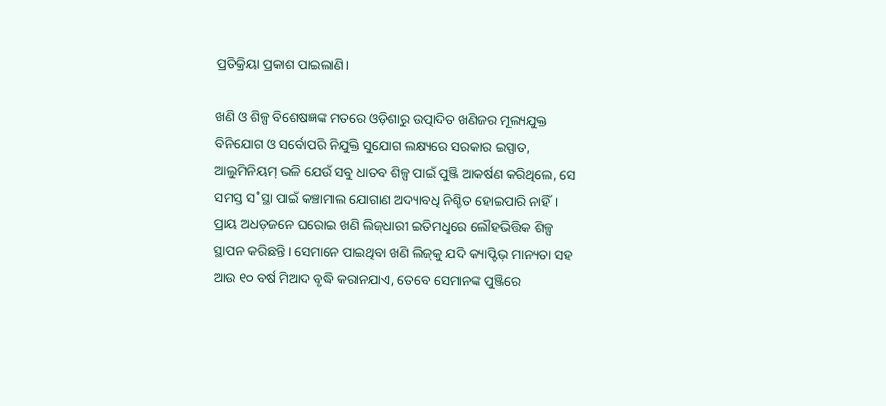ପ୍ରତିକ୍ରିୟା ପ୍ରକାଶ ପାଇଲାଣି।

ଖଣି ଓ ଶିଳ୍ପ ବିଶେଷଜ୍ଞଙ୍କ ମତରେ ଓଡ଼ିଶାରୁ ଉତ୍ପାଦିତ ଖଣିଜର ମୂଲ୍ୟଯୁକ୍ତ ବିନିଯୋଗ ଓ ସର୍ବୋପରି ନିଯୁକ୍ତି ସୁଯୋଗ ଲକ୍ଷ୍ୟରେ ସରକାର ଇସ୍ପାତ, ଆଲୁମିନିୟମ୍‌ ଭଳି ଯେଉଁ ସବୁ ଧାତବ ଶିଳ୍ପ ପାଇଁ ପୁଞ୍ଜି ଆକର୍ଷଣ କରିଥିଲେ, ସେ ସମସ୍ତ ସ˚ସ୍ଥା ପାଇଁ କଞ୍ଚାମାଲ ଯୋଗାଣ ଅଦ୍ୟାବଧି ନିଶ୍ଚିତ ହୋଇପାରି ନାହିଁ। ପ୍ରାୟ ଅଧଡ଼ଜନେ ଘରୋଇ ଖଣି ଲିଜ୍‌ଧାରୀ ଇତିମଧୢରେ ଲୌହଭିତ୍ତିକ ଶିଳ୍ପ ସ୍ଥାପନ କରିଛନ୍ତି। ସେମାନେ ପାଇଥିବା ଖଣି ଲିଜ୍‌କୁ ଯଦି କ୍ୟାପ୍ଟିଭ୍‌ ମାନ୍ୟତା ସହ ଆଉ ୧୦ ବର୍ଷ ମିଆଦ ବୃଦ୍ଧି କରାନଯାଏ, ତେବେ ସେମାନଙ୍କ ପୁଞ୍ଜିରେ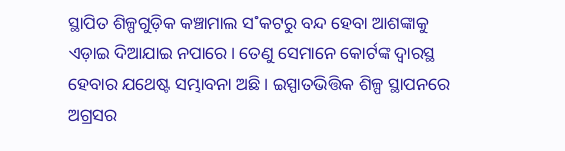ସ୍ଥାପିତ ଶିଳ୍ପଗୁଡ଼ିକ କଞ୍ଚାମାଲ ସ˚କଟରୁ ବନ୍ଦ ହେବା ଆଶଙ୍କାକୁ ଏଡ଼ାଇ ଦିଆଯାଇ ନପାରେ। ତେଣୁ ସେମାନେ କୋର୍ଟଙ୍କ ଦ୍ବାରସ୍ଥ ହେବାର ଯଥେଷ୍ଟ ସମ୍ଭାବନା ଅଛି। ଇସ୍ପାତଭିତ୍ତିକ ଶିଳ୍ପ ସ୍ଥାପନରେ ଅଗ୍ରସର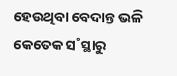ହେଉଥିବା ବେଦାନ୍ତ ଭଳି କେତେକ ସ˚ସ୍ଥାରୁ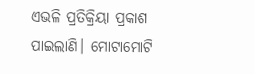ଏଭଳି ପ୍ରତିକ୍ରିୟା ପ୍ରକାଶ ପାଇଲାଣି। ମୋଟାମୋଟି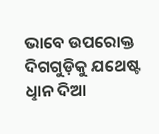ଭାବେ ଉପରୋକ୍ତ ଦିଗଗୁଡ଼ିକୁ ଯଥେଷ୍ଟ ଧୢାନ ଦିଆ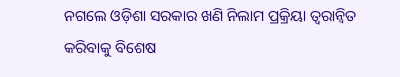ନଗଲେ ଓଡ଼ିଶା ସରକାର ଖଣି ନିଲାମ ପ୍ରକ୍ରିୟା ତ୍ବରାନ୍ବିତ କରିବାକୁ ବିଶେଷ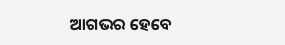ଆଗଭର ହେବେ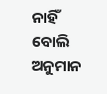ନାହିଁ ବୋଲି ଅନୁମାନ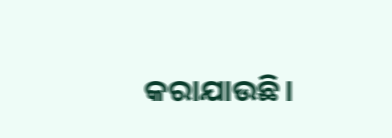କରାଯାଉଛି।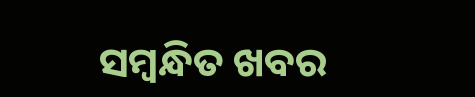ସମ୍ବନ୍ଧିତ ଖବର